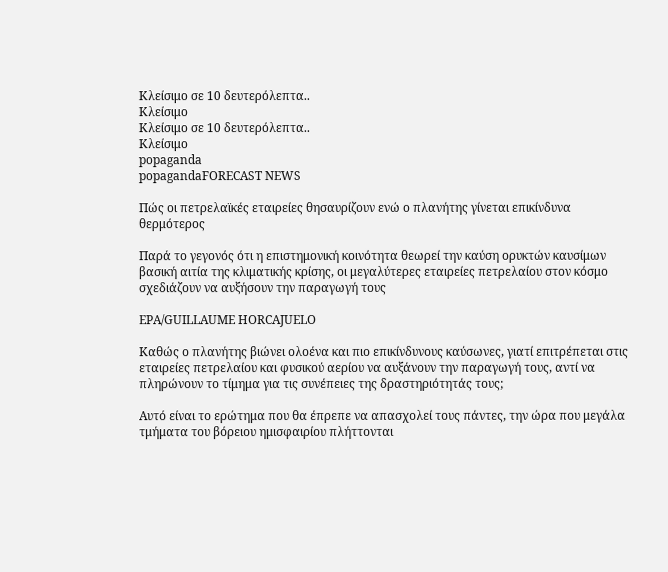Κλείσιμο σε 10 δευτερόλεπτα..
Κλείσιμο
Κλείσιμο σε 10 δευτερόλεπτα..
Κλείσιμο
popaganda
popagandaFORECAST NEWS

Πώς οι πετρελαϊκές εταιρείες θησαυρίζουν ενώ ο πλανήτης γίνεται επικίνδυνα θερμότερος

Παρά το γεγονός ότι η επιστημονική κοινότητα θεωρεί την καύση ορυκτών καυσίμων βασική αιτία της κλιματικής κρίσης, οι μεγαλύτερες εταιρείες πετρελαίου στον κόσμο σχεδιάζουν να αυξήσουν την παραγωγή τους

EPA/GUILLAUME HORCAJUELO

Καθώς ο πλανήτης βιώνει ολοένα και πιο επικίνδυνους καύσωνες, γιατί επιτρέπεται στις εταιρείες πετρελαίου και φυσικού αερίου να αυξάνουν την παραγωγή τους, αντί να πληρώνουν το τίμημα για τις συνέπειες της δραστηριότητάς τους;

Αυτό είναι το ερώτημα που θα έπρεπε να απασχολεί τους πάντες, την ώρα που μεγάλα τμήματα του βόρειου ημισφαιρίου πλήττονται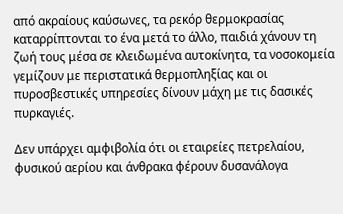από ακραίους καύσωνες, τα ρεκόρ θερμοκρασίας καταρρίπτονται το ένα μετά το άλλο, παιδιά χάνουν τη ζωή τους μέσα σε κλειδωμένα αυτοκίνητα, τα νοσοκομεία γεμίζουν με περιστατικά θερμοπληξίας και οι πυροσβεστικές υπηρεσίες δίνουν μάχη με τις δασικές πυρκαγιές.

Δεν υπάρχει αμφιβολία ότι οι εταιρείες πετρελαίου, φυσικού αερίου και άνθρακα φέρουν δυσανάλογα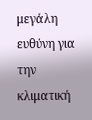μεγάλη ευθύνη για την κλιματική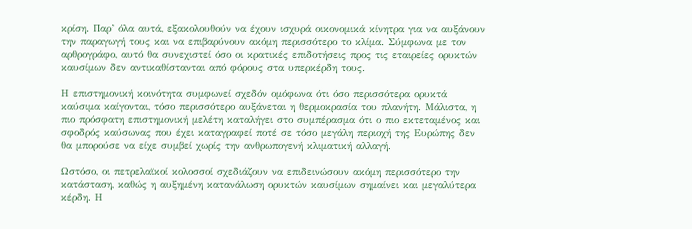κρίση. Παρ’ όλα αυτά, εξακολουθούν να έχουν ισχυρά οικονομικά κίνητρα για να αυξάνουν την παραγωγή τους και να επιβαρύνουν ακόμη περισσότερο το κλίμα. Σύμφωνα με τον αρθρογράφο, αυτό θα συνεχιστεί όσο οι κρατικές επιδοτήσεις προς τις εταιρείες ορυκτών καυσίμων δεν αντικαθίστανται από φόρους στα υπερκέρδη τους.

Η επιστημονική κοινότητα συμφωνεί σχεδόν ομόφωνα ότι όσο περισσότερα ορυκτά καύσιμα καίγονται, τόσο περισσότερο αυξάνεται η θερμοκρασία του πλανήτη. Μάλιστα, η πιο πρόσφατη επιστημονική μελέτη καταλήγει στο συμπέρασμα ότι ο πιο εκτεταμένος και σφοδρός καύσωνας που έχει καταγραφεί ποτέ σε τόσο μεγάλη περιοχή της Ευρώπης δεν θα μπορούσε να είχε συμβεί χωρίς την ανθρωπογενή κλιματική αλλαγή.

Ωστόσο, οι πετρελαϊκοί κολοσσοί σχεδιάζουν να επιδεινώσουν ακόμη περισσότερο την κατάσταση, καθώς η αυξημένη κατανάλωση ορυκτών καυσίμων σημαίνει και μεγαλύτερα κέρδη. Η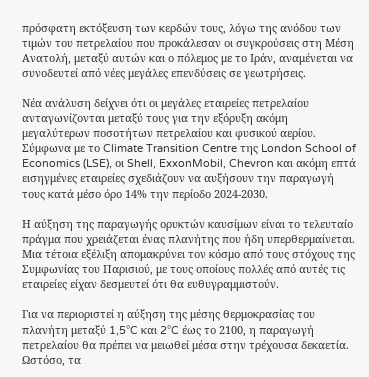πρόσφατη εκτόξευση των κερδών τους, λόγω της ανόδου των τιμών του πετρελαίου που προκάλεσαν οι συγκρούσεις στη Μέση Ανατολή, μεταξύ αυτών και ο πόλεμος με το Ιράν, αναμένεται να συνοδευτεί από νέες μεγάλες επενδύσεις σε γεωτρήσεις.

Νέα ανάλυση δείχνει ότι οι μεγάλες εταιρείες πετρελαίου ανταγωνίζονται μεταξύ τους για την εξόρυξη ακόμη μεγαλύτερων ποσοτήτων πετρελαίου και φυσικού αερίου. Σύμφωνα με το Climate Transition Centre της London School of Economics (LSE), οι Shell, ExxonMobil, Chevron και ακόμη επτά εισηγμένες εταιρείες σχεδιάζουν να αυξήσουν την παραγωγή τους κατά μέσο όρο 14% την περίοδο 2024-2030.

Η αύξηση της παραγωγής ορυκτών καυσίμων είναι το τελευταίο πράγμα που χρειάζεται ένας πλανήτης που ήδη υπερθερμαίνεται. Μια τέτοια εξέλιξη απομακρύνει τον κόσμο από τους στόχους της Συμφωνίας του Παρισιού, με τους οποίους πολλές από αυτές τις εταιρείες είχαν δεσμευτεί ότι θα ευθυγραμμιστούν.

Για να περιοριστεί η αύξηση της μέσης θερμοκρασίας του πλανήτη μεταξύ 1,5°C και 2°C έως το 2100, η παραγωγή πετρελαίου θα πρέπει να μειωθεί μέσα στην τρέχουσα δεκαετία. Ωστόσο, τα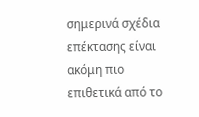σημερινά σχέδια επέκτασης είναι ακόμη πιο επιθετικά από το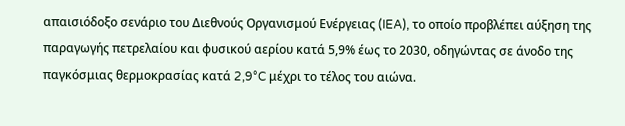απαισιόδοξο σενάριο του Διεθνούς Οργανισμού Ενέργειας (IEA), το οποίο προβλέπει αύξηση της παραγωγής πετρελαίου και φυσικού αερίου κατά 5,9% έως το 2030, οδηγώντας σε άνοδο της παγκόσμιας θερμοκρασίας κατά 2,9°C μέχρι το τέλος του αιώνα.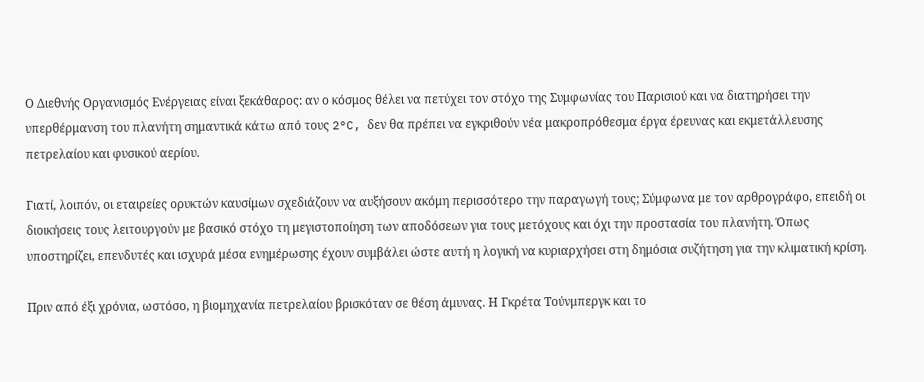Ο Διεθνής Οργανισμός Ενέργειας είναι ξεκάθαρος: αν ο κόσμος θέλει να πετύχει τον στόχο της Συμφωνίας του Παρισιού και να διατηρήσει την υπερθέρμανση του πλανήτη σημαντικά κάτω από τους 2°C, δεν θα πρέπει να εγκριθούν νέα μακροπρόθεσμα έργα έρευνας και εκμετάλλευσης πετρελαίου και φυσικού αερίου.

Γιατί, λοιπόν, οι εταιρείες ορυκτών καυσίμων σχεδιάζουν να αυξήσουν ακόμη περισσότερο την παραγωγή τους; Σύμφωνα με τον αρθρογράφο, επειδή οι διοικήσεις τους λειτουργούν με βασικό στόχο τη μεγιστοποίηση των αποδόσεων για τους μετόχους και όχι την προστασία του πλανήτη. Όπως υποστηρίζει, επενδυτές και ισχυρά μέσα ενημέρωσης έχουν συμβάλει ώστε αυτή η λογική να κυριαρχήσει στη δημόσια συζήτηση για την κλιματική κρίση.

Πριν από έξι χρόνια, ωστόσο, η βιομηχανία πετρελαίου βρισκόταν σε θέση άμυνας. Η Γκρέτα Τούνμπεργκ και το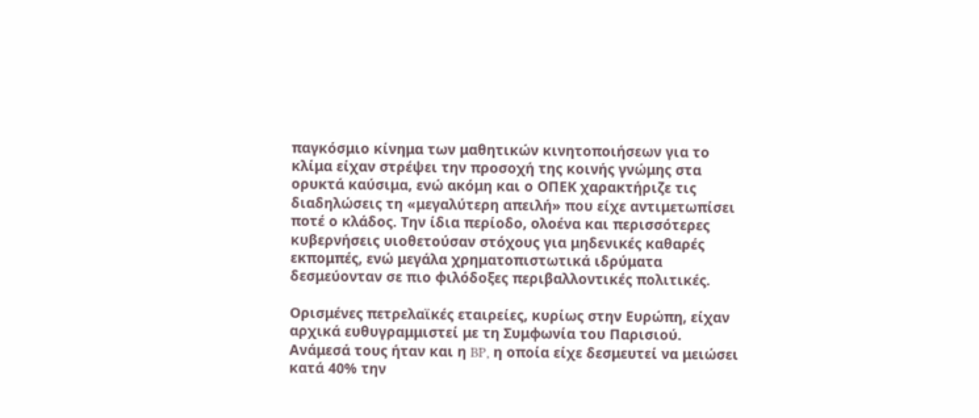παγκόσμιο κίνημα των μαθητικών κινητοποιήσεων για το κλίμα είχαν στρέψει την προσοχή της κοινής γνώμης στα ορυκτά καύσιμα, ενώ ακόμη και ο ΟΠΕΚ χαρακτήριζε τις διαδηλώσεις τη «μεγαλύτερη απειλή» που είχε αντιμετωπίσει ποτέ ο κλάδος. Την ίδια περίοδο, ολοένα και περισσότερες κυβερνήσεις υιοθετούσαν στόχους για μηδενικές καθαρές εκπομπές, ενώ μεγάλα χρηματοπιστωτικά ιδρύματα δεσμεύονταν σε πιο φιλόδοξες περιβαλλοντικές πολιτικές.

Ορισμένες πετρελαϊκές εταιρείες, κυρίως στην Ευρώπη, είχαν αρχικά ευθυγραμμιστεί με τη Συμφωνία του Παρισιού. Ανάμεσά τους ήταν και η BP, η οποία είχε δεσμευτεί να μειώσει κατά 40% την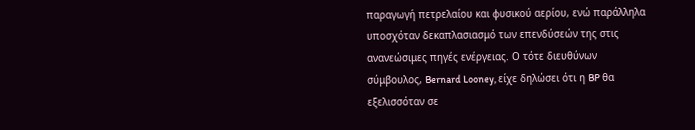παραγωγή πετρελαίου και φυσικού αερίου, ενώ παράλληλα υποσχόταν δεκαπλασιασμό των επενδύσεών της στις ανανεώσιμες πηγές ενέργειας. Ο τότε διευθύνων σύμβουλος, Bernard Looney, είχε δηλώσει ότι η BP θα εξελισσόταν σε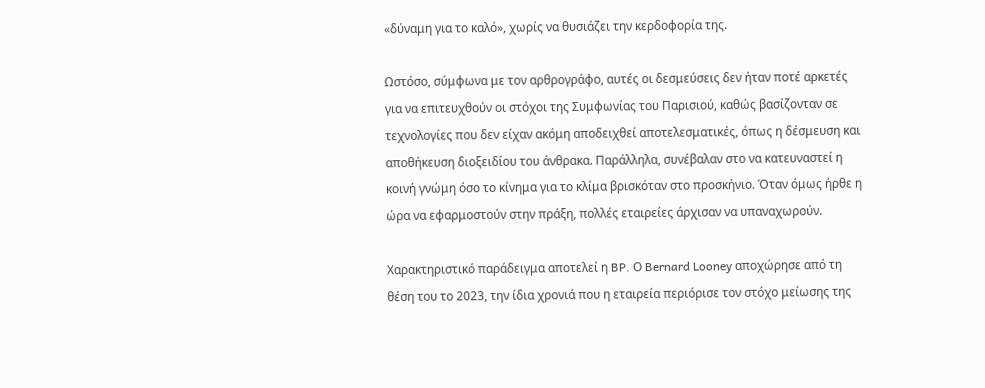«δύναμη για το καλό», χωρίς να θυσιάζει την κερδοφορία της.

Ωστόσο, σύμφωνα με τον αρθρογράφο, αυτές οι δεσμεύσεις δεν ήταν ποτέ αρκετές για να επιτευχθούν οι στόχοι της Συμφωνίας του Παρισιού, καθώς βασίζονταν σε τεχνολογίες που δεν είχαν ακόμη αποδειχθεί αποτελεσματικές, όπως η δέσμευση και αποθήκευση διοξειδίου του άνθρακα. Παράλληλα, συνέβαλαν στο να κατευναστεί η κοινή γνώμη όσο το κίνημα για το κλίμα βρισκόταν στο προσκήνιο. Όταν όμως ήρθε η ώρα να εφαρμοστούν στην πράξη, πολλές εταιρείες άρχισαν να υπαναχωρούν.

Χαρακτηριστικό παράδειγμα αποτελεί η BP. Ο Bernard Looney αποχώρησε από τη θέση του το 2023, την ίδια χρονιά που η εταιρεία περιόρισε τον στόχο μείωσης της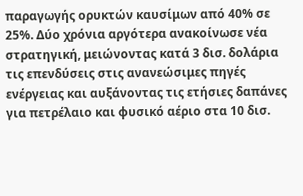παραγωγής ορυκτών καυσίμων από 40% σε 25%. Δύο χρόνια αργότερα ανακοίνωσε νέα στρατηγική, μειώνοντας κατά 3 δισ. δολάρια τις επενδύσεις στις ανανεώσιμες πηγές ενέργειας και αυξάνοντας τις ετήσιες δαπάνες για πετρέλαιο και φυσικό αέριο στα 10 δισ.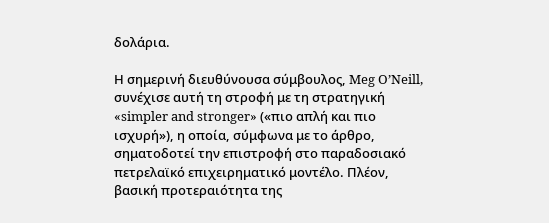δολάρια.

Η σημερινή διευθύνουσα σύμβουλος, Meg O’Neill, συνέχισε αυτή τη στροφή με τη στρατηγική «simpler and stronger» («πιο απλή και πιο ισχυρή»), η οποία, σύμφωνα με το άρθρο, σηματοδοτεί την επιστροφή στο παραδοσιακό πετρελαϊκό επιχειρηματικό μοντέλο. Πλέον, βασική προτεραιότητα της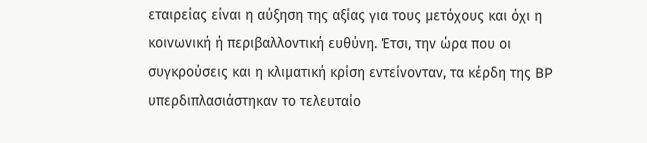εταιρείας είναι η αύξηση της αξίας για τους μετόχους και όχι η κοινωνική ή περιβαλλοντική ευθύνη. Έτσι, την ώρα που οι συγκρούσεις και η κλιματική κρίση εντείνονταν, τα κέρδη της BP υπερδιπλασιάστηκαν το τελευταίο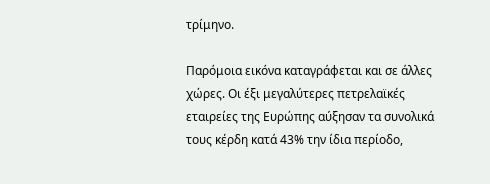τρίμηνο.

Παρόμοια εικόνα καταγράφεται και σε άλλες χώρες. Οι έξι μεγαλύτερες πετρελαϊκές εταιρείες της Ευρώπης αύξησαν τα συνολικά τους κέρδη κατά 43% την ίδια περίοδο,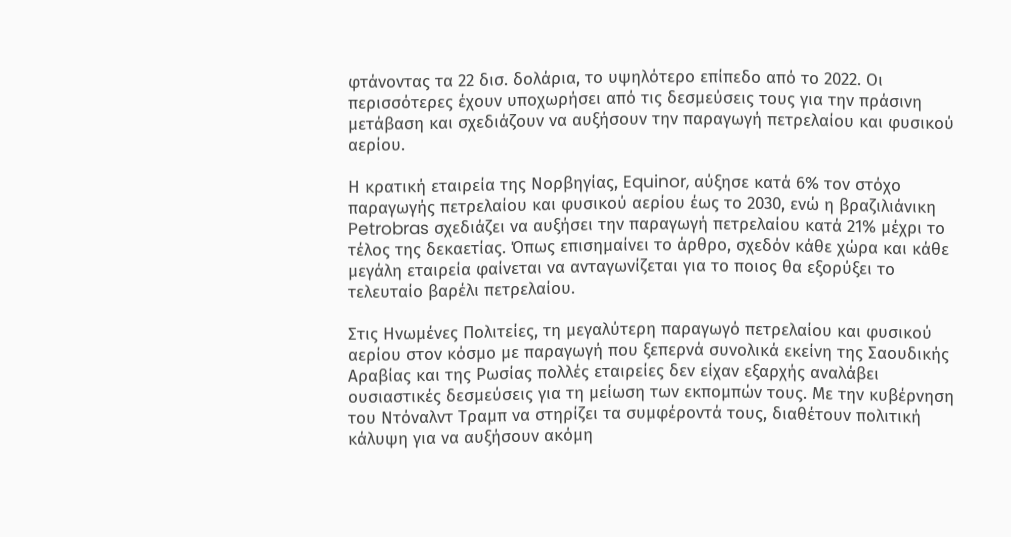φτάνοντας τα 22 δισ. δολάρια, το υψηλότερο επίπεδο από το 2022. Οι περισσότερες έχουν υποχωρήσει από τις δεσμεύσεις τους για την πράσινη μετάβαση και σχεδιάζουν να αυξήσουν την παραγωγή πετρελαίου και φυσικού αερίου.

Η κρατική εταιρεία της Νορβηγίας, Equinor, αύξησε κατά 6% τον στόχο παραγωγής πετρελαίου και φυσικού αερίου έως το 2030, ενώ η βραζιλιάνικη Petrobras σχεδιάζει να αυξήσει την παραγωγή πετρελαίου κατά 21% μέχρι το τέλος της δεκαετίας. Όπως επισημαίνει το άρθρο, σχεδόν κάθε χώρα και κάθε μεγάλη εταιρεία φαίνεται να ανταγωνίζεται για το ποιος θα εξορύξει το τελευταίο βαρέλι πετρελαίου.

Στις Ηνωμένες Πολιτείες, τη μεγαλύτερη παραγωγό πετρελαίου και φυσικού αερίου στον κόσμο με παραγωγή που ξεπερνά συνολικά εκείνη της Σαουδικής Αραβίας και της Ρωσίας πολλές εταιρείες δεν είχαν εξαρχής αναλάβει ουσιαστικές δεσμεύσεις για τη μείωση των εκπομπών τους. Με την κυβέρνηση του Ντόναλντ Τραμπ να στηρίζει τα συμφέροντά τους, διαθέτουν πολιτική κάλυψη για να αυξήσουν ακόμη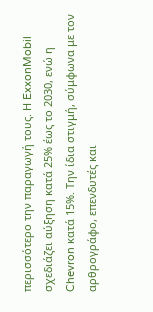περισσότερο την παραγωγή τους. Η ExxonMobil σχεδιάζει αύξηση κατά 25% έως το 2030, ενώ η Chevron κατά 15%. Την ίδια στιγμή, σύμφωνα με τον αρθρογράφο, επενδυτές και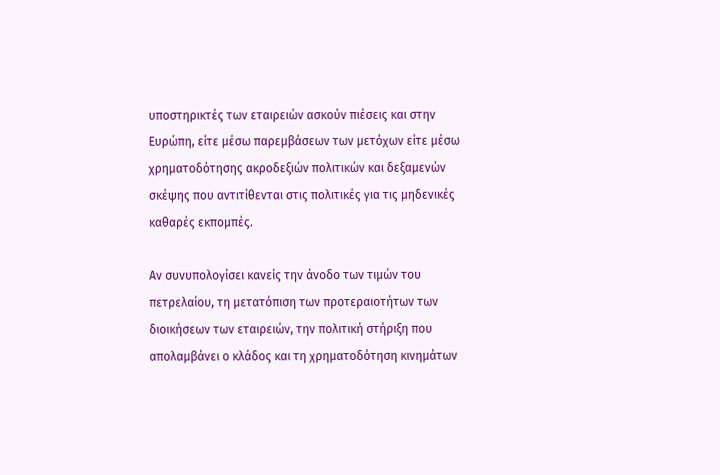υποστηρικτές των εταιρειών ασκούν πιέσεις και στην Ευρώπη, είτε μέσω παρεμβάσεων των μετόχων είτε μέσω χρηματοδότησης ακροδεξιών πολιτικών και δεξαμενών σκέψης που αντιτίθενται στις πολιτικές για τις μηδενικές καθαρές εκπομπές.

Αν συνυπολογίσει κανείς την άνοδο των τιμών του πετρελαίου, τη μετατόπιση των προτεραιοτήτων των διοικήσεων των εταιρειών, την πολιτική στήριξη που απολαμβάνει ο κλάδος και τη χρηματοδότηση κινημάτων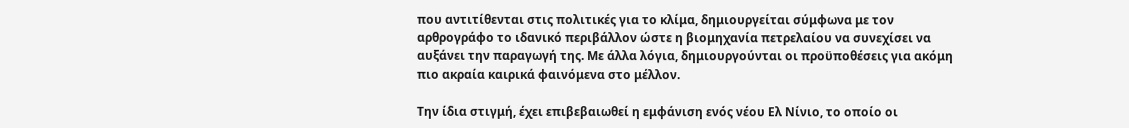που αντιτίθενται στις πολιτικές για το κλίμα, δημιουργείται σύμφωνα με τον αρθρογράφο το ιδανικό περιβάλλον ώστε η βιομηχανία πετρελαίου να συνεχίσει να αυξάνει την παραγωγή της. Με άλλα λόγια, δημιουργούνται οι προϋποθέσεις για ακόμη πιο ακραία καιρικά φαινόμενα στο μέλλον.

Την ίδια στιγμή, έχει επιβεβαιωθεί η εμφάνιση ενός νέου Ελ Νίνιο, το οποίο οι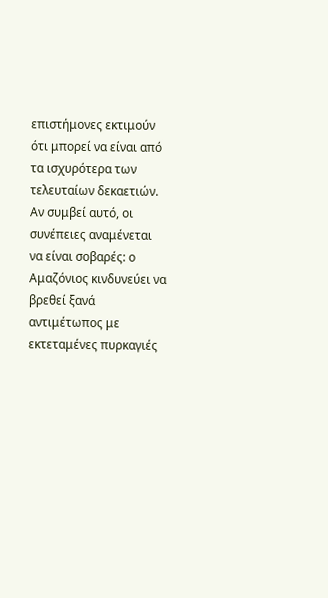επιστήμονες εκτιμούν ότι μπορεί να είναι από τα ισχυρότερα των τελευταίων δεκαετιών. Αν συμβεί αυτό, οι συνέπειες αναμένεται να είναι σοβαρές: ο Αμαζόνιος κινδυνεύει να βρεθεί ξανά αντιμέτωπος με εκτεταμένες πυρκαγιές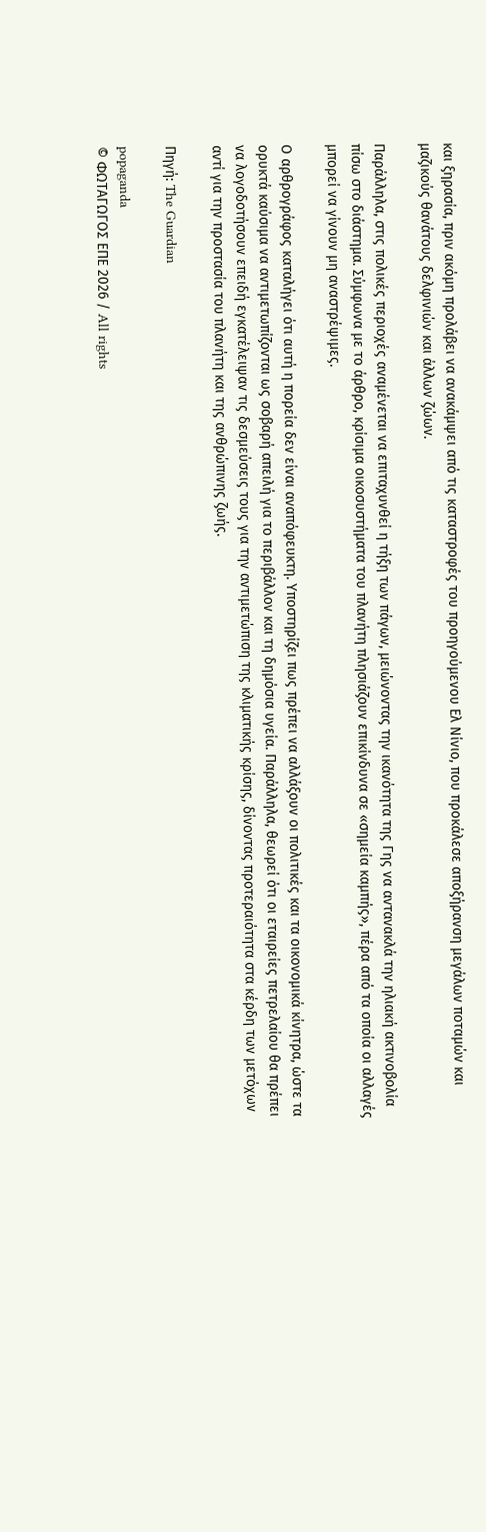και ξηρασία, πριν ακόμη προλάβει να ανακάμψει από τις καταστροφές του προηγούμενου Ελ Νίνιο, που προκάλεσε αποξήρανση μεγάλων ποταμών και μαζικούς θανάτους δελφινιών και άλλων ζώων.

Παράλληλα, στις πολικές περιοχές αναμένεται να επιταχυνθεί η τήξη των πάγων, μειώνοντας την ικανότητα της Γης να αντανακλά την ηλιακή ακτινοβολία πίσω στο διάστημα. Σύμφωνα με το άρθρο, κρίσιμα οικοσυστήματα του πλανήτη πλησιάζουν επικίνδυνα σε «σημεία καμπής», πέρα από τα οποία οι αλλαγές μπορεί να γίνουν μη αναστρέψιμες.

Ο αρθρογράφος καταλήγει ότι αυτή η πορεία δεν είναι αναπόφευκτη. Υποστηρίζει πως πρέπει να αλλάξουν οι πολιτικές και τα οικονομικά κίνητρα, ώστε τα ορυκτά καύσιμα να αντιμετωπίζονται ως σοβαρή απειλή για το περιβάλλον και τη δημόσια υγεία. Παράλληλα, θεωρεί ότι οι εταιρείες πετρελαίου θα πρέπει να λογοδοτήσουν επειδή εγκατέλειψαν τις δεσμεύσεις τους για την αντιμετώπιση της κλιματικής κρίσης, δίνοντας προτεραιότητα στα κέρδη των μετόχων αντί για την προστασία του πλανήτη και της ανθρώπινης ζωής.

Πηγή: The Guardian

popaganda
© ΦΩΤΑΓΩΓΟΣ ΕΠΕ 2026 / All rights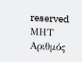reserved
ΜΗΤ
Αριθμός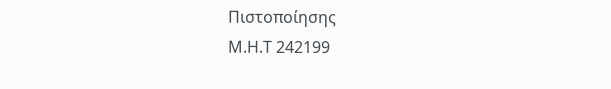Πιστοποίησης
Μ.Η.Τ 242199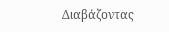Διαβάζοντας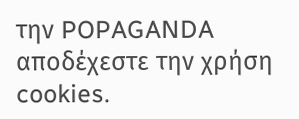την POPAGANDA αποδέχεστε την χρήση cookies.